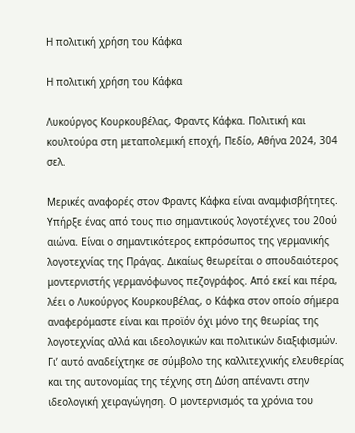Η πολιτική χρήση του Κάφκα

Η πολιτική χρήση του Κάφκα

Λυκούργος Κουρκουβέλας, Φραντς Κάφκα. Πολιτική και κουλτούρα στη μεταπολεμική εποχή, Πεδίο, Αθήνα 2024, 304 σελ.

Μερικές αναφορές στον Φραντς Κάφκα είναι αναμφισβήτητες. Υπήρξε ένας από τους πιο σημαντικούς λογοτέχνες του 20ού αιώνα. Είναι ο σημαντικότερος εκπρόσωπος της γερμανικής λογοτεχνίας της Πράγας. Δικαίως θεωρείται ο σπουδαιότερος μοντερνιστής γερμανόφωνος πεζογράφος. Από εκεί και πέρα, λέει ο Λυκούργος Κουρκουβέλας, ο Κάφκα στον οποίο σήμερα αναφερόμαστε είναι και προϊόν όχι μόνο της θεωρίας της λογοτεχνίας αλλά και ιδεολογικών και πολιτικών διαξιφισμών. Γι’ αυτό αναδείχτηκε σε σύμβολο της καλλιτεχνικής ελευθερίας και της αυτονομίας της τέχνης στη Δύση απέναντι στην ιδεολογική χειραγώγηση. Ο μοντερνισμός τα χρόνια του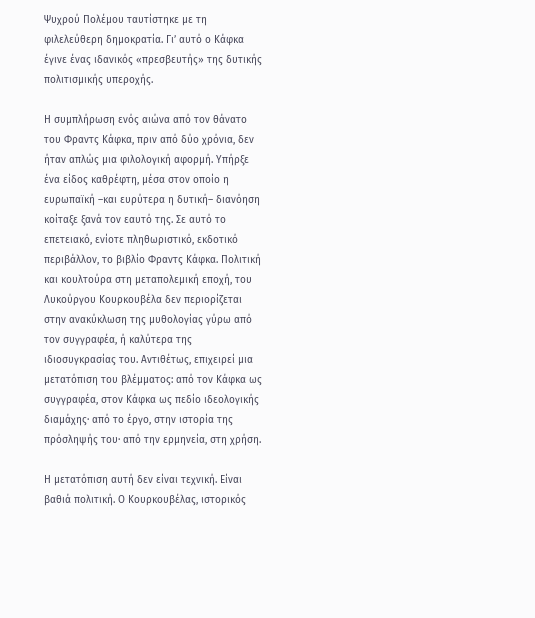Ψυχρού Πολέμου ταυτίστηκε με τη φιλελεύθερη δημοκρατία. Γι’ αυτό ο Κάφκα έγινε ένας ιδανικός «πρεσβευτής» της δυτικής πολιτισμικής υπεροχής.

Η συμπλήρωση ενός αιώνα από τον θάνατο του Φραντς Κάφκα, πριν από δύο χρόνια, δεν ήταν απλώς μια φιλολογική αφορμή. Υπήρξε ένα είδος καθρέφτη, μέσα στον οποίο η ευρωπαϊκή –και ευρύτερα η δυτική– διανόηση κοίταξε ξανά τον εαυτό της. Σε αυτό το επετειακό, ενίοτε πληθωριστικό, εκδοτικό περιβάλλον, το βιβλίο Φραντς Κάφκα. Πολιτική και κουλτούρα στη μεταπολεμική εποχή, του Λυκούργου Κουρκουβέλα δεν περιορίζεται στην ανακύκλωση της μυθολογίας γύρω από τον συγγραφέα, ή καλύτερα της ιδιοσυγκρασίας του. Αντιθέτως, επιχειρεί μια μετατόπιση του βλέμματος: από τον Κάφκα ως συγγραφέα, στον Κάφκα ως πεδίο ιδεολογικής διαμάχης· από το έργο, στην ιστορία της πρόσληψής του· από την ερμηνεία, στη χρήση.

Η μετατόπιση αυτή δεν είναι τεχνική. Είναι βαθιά πολιτική. Ο Κουρκουβέλας, ιστορικός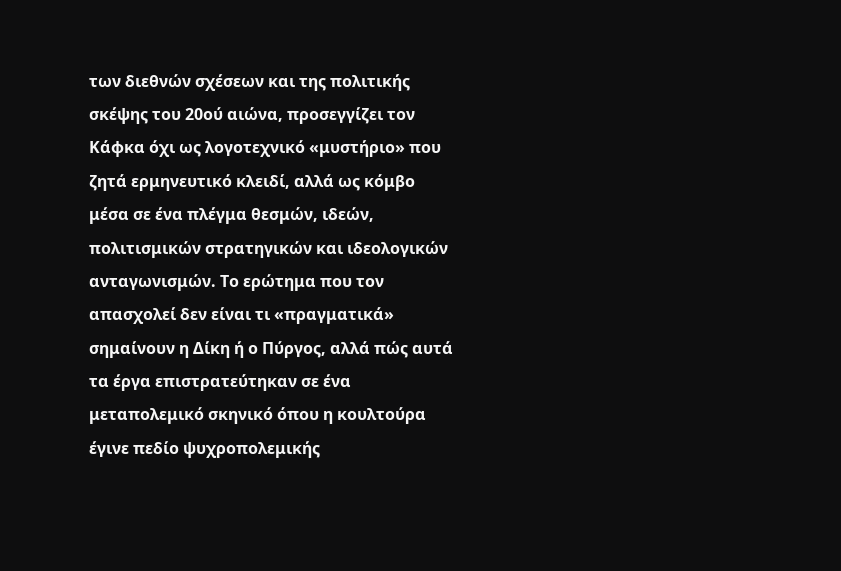των διεθνών σχέσεων και της πολιτικής σκέψης του 20ού αιώνα, προσεγγίζει τον Κάφκα όχι ως λογοτεχνικό «μυστήριο» που ζητά ερμηνευτικό κλειδί, αλλά ως κόμβο μέσα σε ένα πλέγμα θεσμών, ιδεών, πολιτισμικών στρατηγικών και ιδεολογικών ανταγωνισμών. Το ερώτημα που τον απασχολεί δεν είναι τι «πραγματικά» σημαίνουν η Δίκη ή ο Πύργος, αλλά πώς αυτά τα έργα επιστρατεύτηκαν σε ένα μεταπολεμικό σκηνικό όπου η κουλτούρα έγινε πεδίο ψυχροπολεμικής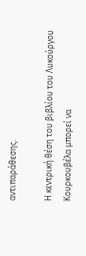αντιπαράθεσης.

Η κεντρική θέση του βιβλίου του Λυκούργου Κουρκουβέλα μπορεί να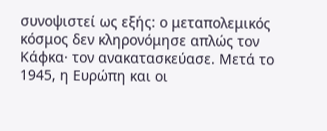συνοψιστεί ως εξής: ο μεταπολεμικός κόσμος δεν κληρονόμησε απλώς τον Κάφκα· τον ανακατασκεύασε. Μετά το 1945, η Ευρώπη και οι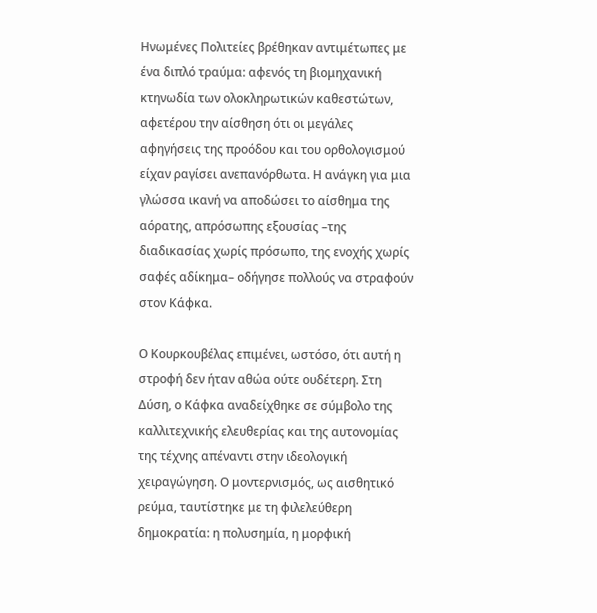Ηνωμένες Πολιτείες βρέθηκαν αντιμέτωπες με ένα διπλό τραύμα: αφενός τη βιομηχανική κτηνωδία των ολοκληρωτικών καθεστώτων, αφετέρου την αίσθηση ότι οι μεγάλες αφηγήσεις της προόδου και του ορθολογισμού είχαν ραγίσει ανεπανόρθωτα. Η ανάγκη για μια γλώσσα ικανή να αποδώσει το αίσθημα της αόρατης, απρόσωπης εξουσίας –της διαδικασίας χωρίς πρόσωπο, της ενοχής χωρίς σαφές αδίκημα– οδήγησε πολλούς να στραφούν στον Κάφκα.

Ο Κουρκουβέλας επιμένει, ωστόσο, ότι αυτή η στροφή δεν ήταν αθώα ούτε ουδέτερη. Στη Δύση, ο Κάφκα αναδείχθηκε σε σύμβολο της καλλιτεχνικής ελευθερίας και της αυτονομίας της τέχνης απέναντι στην ιδεολογική χειραγώγηση. Ο μοντερνισμός, ως αισθητικό ρεύμα, ταυτίστηκε με τη φιλελεύθερη δημοκρατία: η πολυσημία, η μορφική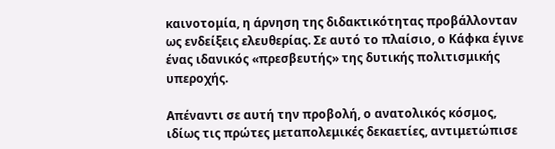καινοτομία, η άρνηση της διδακτικότητας προβάλλονταν ως ενδείξεις ελευθερίας. Σε αυτό το πλαίσιο, ο Κάφκα έγινε ένας ιδανικός «πρεσβευτής» της δυτικής πολιτισμικής υπεροχής.

Απέναντι σε αυτή την προβολή, ο ανατολικός κόσμος, ιδίως τις πρώτες μεταπολεμικές δεκαετίες, αντιμετώπισε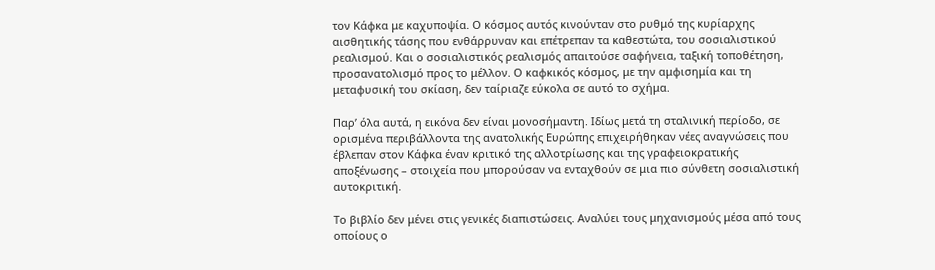τον Κάφκα με καχυποψία. Ο κόσμος αυτός κινούνταν στο ρυθμό της κυρίαρχης αισθητικής τάσης που ενθάρρυναν και επέτρεπαν τα καθεστώτα, του σοσιαλιστικού ρεαλισμού. Και ο σοσιαλιστικός ρεαλισμός απαιτούσε σαφήνεια, ταξική τοποθέτηση, προσανατολισμό προς το μέλλον. Ο καφκικός κόσμος, με την αμφισημία και τη μεταφυσική του σκίαση, δεν ταίριαζε εύκολα σε αυτό το σχήμα.

Παρ’ όλα αυτά, η εικόνα δεν είναι μονοσήμαντη. Ιδίως μετά τη σταλινική περίοδο, σε ορισμένα περιβάλλοντα της ανατολικής Ευρώπης επιχειρήθηκαν νέες αναγνώσεις που έβλεπαν στον Κάφκα έναν κριτικό της αλλοτρίωσης και της γραφειοκρατικής αποξένωσης – στοιχεία που μπορούσαν να ενταχθούν σε μια πιο σύνθετη σοσιαλιστική αυτοκριτική.

Το βιβλίο δεν μένει στις γενικές διαπιστώσεις. Αναλύει τους μηχανισμούς μέσα από τους οποίους ο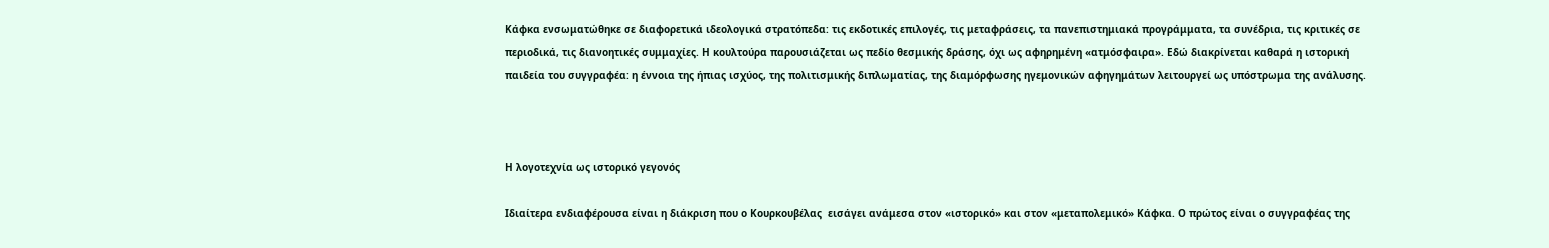Κάφκα ενσωματώθηκε σε διαφορετικά ιδεολογικά στρατόπεδα: τις εκδοτικές επιλογές, τις μεταφράσεις, τα πανεπιστημιακά προγράμματα, τα συνέδρια, τις κριτικές σε περιοδικά, τις διανοητικές συμμαχίες. Η κουλτούρα παρουσιάζεται ως πεδίο θεσμικής δράσης, όχι ως αφηρημένη «ατμόσφαιρα». Εδώ διακρίνεται καθαρά η ιστορική παιδεία του συγγραφέα: η έννοια της ήπιας ισχύος, της πολιτισμικής διπλωματίας, της διαμόρφωσης ηγεμονικών αφηγημάτων λειτουργεί ως υπόστρωμα της ανάλυσης.



Η λογοτεχνία ως ιστορικό γεγονός

Ιδιαίτερα ενδιαφέρουσα είναι η διάκριση που ο Κουρκουβέλας  εισάγει ανάμεσα στον «ιστορικό» και στον «μεταπολεμικό» Κάφκα. Ο πρώτος είναι ο συγγραφέας της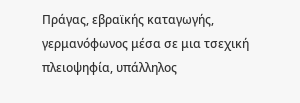Πράγας, εβραϊκής καταγωγής, γερμανόφωνος μέσα σε μια τσεχική πλειοψηφία, υπάλληλος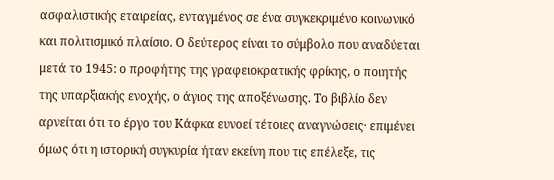ασφαλιστικής εταιρείας, ενταγμένος σε ένα συγκεκριμένο κοινωνικό και πολιτισμικό πλαίσιο. Ο δεύτερος είναι το σύμβολο που αναδύεται μετά το 1945: ο προφήτης της γραφειοκρατικής φρίκης, ο ποιητής της υπαρξιακής ενοχής, ο άγιος της αποξένωσης. Το βιβλίο δεν αρνείται ότι το έργο του Κάφκα ευνοεί τέτοιες αναγνώσεις· επιμένει όμως ότι η ιστορική συγκυρία ήταν εκείνη που τις επέλεξε, τις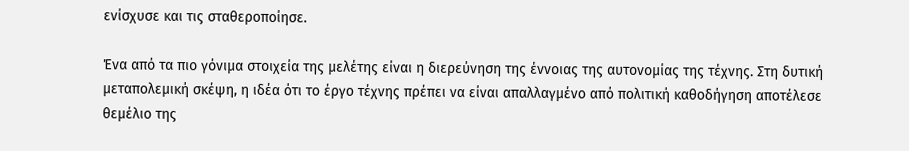ενίσχυσε και τις σταθεροποίησε.

Ένα από τα πιο γόνιμα στοιχεία της μελέτης είναι η διερεύνηση της έννοιας της αυτονομίας της τέχνης. Στη δυτική μεταπολεμική σκέψη, η ιδέα ότι το έργο τέχνης πρέπει να είναι απαλλαγμένο από πολιτική καθοδήγηση αποτέλεσε θεμέλιο της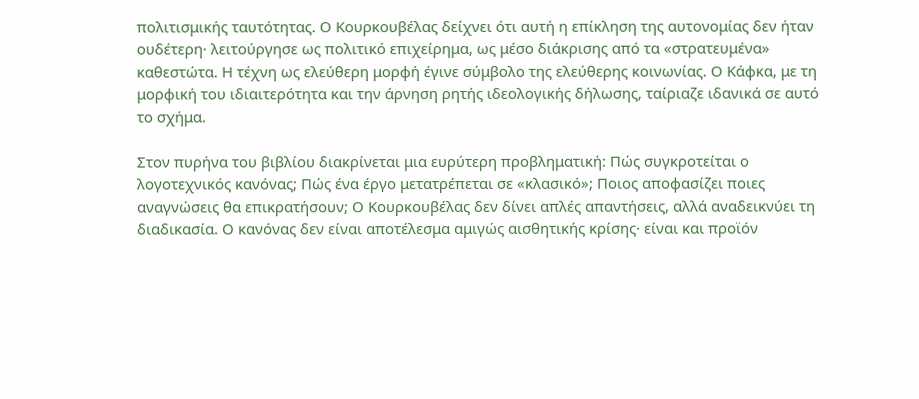πολιτισμικής ταυτότητας. Ο Κουρκουβέλας δείχνει ότι αυτή η επίκληση της αυτονομίας δεν ήταν ουδέτερη· λειτούργησε ως πολιτικό επιχείρημα, ως μέσο διάκρισης από τα «στρατευμένα» καθεστώτα. Η τέχνη ως ελεύθερη μορφή έγινε σύμβολο της ελεύθερης κοινωνίας. Ο Κάφκα, με τη μορφική του ιδιαιτερότητα και την άρνηση ρητής ιδεολογικής δήλωσης, ταίριαζε ιδανικά σε αυτό το σχήμα.

Στον πυρήνα του βιβλίου διακρίνεται μια ευρύτερη προβληματική: Πώς συγκροτείται ο λογοτεχνικός κανόνας; Πώς ένα έργο μετατρέπεται σε «κλασικό»; Ποιος αποφασίζει ποιες αναγνώσεις θα επικρατήσουν; Ο Κουρκουβέλας δεν δίνει απλές απαντήσεις, αλλά αναδεικνύει τη διαδικασία. Ο κανόνας δεν είναι αποτέλεσμα αμιγώς αισθητικής κρίσης· είναι και προϊόν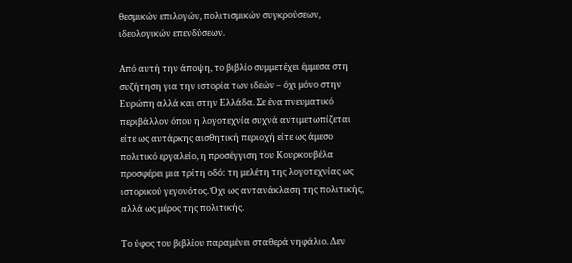θεσμικών επιλογών, πολιτισμικών συγκρούσεων, ιδεολογικών επενδύσεων.

Από αυτή την άποψη, το βιβλίο συμμετέχει έμμεσα στη συζήτηση για την ιστορία των ιδεών – όχι μόνο στην Ευρώπη αλλά και στην Ελλάδα. Σε ένα πνευματικό περιβάλλον όπου η λογοτεχνία συχνά αντιμετωπίζεται είτε ως αυτάρκης αισθητική περιοχή είτε ως άμεσο πολιτικό εργαλείο, η προσέγγιση του Κουρκουβέλα προσφέρει μια τρίτη οδό: τη μελέτη της λογοτεχνίας ως ιστορικού γεγονότος. Όχι ως αντανάκλαση της πολιτικής, αλλά ως μέρος της πολιτικής.

Το ύφος του βιβλίου παραμένει σταθερά νηφάλιο. Δεν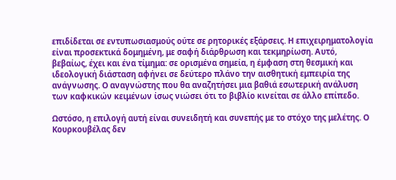επιδίδεται σε εντυπωσιασμούς ούτε σε ρητορικές εξάρσεις. Η επιχειρηματολογία είναι προσεκτικά δομημένη, με σαφή διάρθρωση και τεκμηρίωση. Αυτό, βεβαίως, έχει και ένα τίμημα: σε ορισμένα σημεία, η έμφαση στη θεσμική και ιδεολογική διάσταση αφήνει σε δεύτερο πλάνο την αισθητική εμπειρία της ανάγνωσης. Ο αναγνώστης που θα αναζητήσει μια βαθιά εσωτερική ανάλυση των καφκικών κειμένων ίσως νιώσει ότι το βιβλίο κινείται σε άλλο επίπεδο.

Ωστόσο, η επιλογή αυτή είναι συνειδητή και συνεπής με το στόχο της μελέτης. Ο Κουρκουβέλας δεν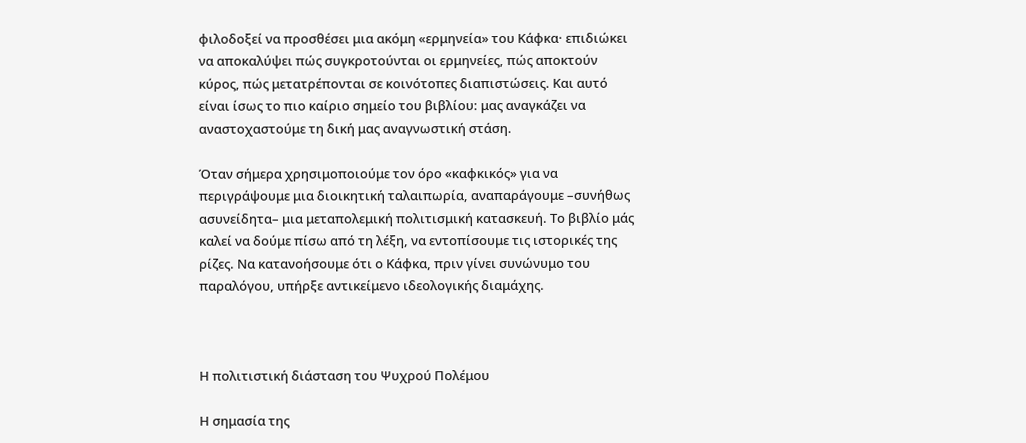φιλοδοξεί να προσθέσει μια ακόμη «ερμηνεία» του Κάφκα· επιδιώκει να αποκαλύψει πώς συγκροτούνται οι ερμηνείες, πώς αποκτούν κύρος, πώς μετατρέπονται σε κοινότοπες διαπιστώσεις. Και αυτό είναι ίσως το πιο καίριο σημείο του βιβλίου: μας αναγκάζει να αναστοχαστούμε τη δική μας αναγνωστική στάση.

Όταν σήμερα χρησιμοποιούμε τον όρο «καφκικός» για να περιγράψουμε μια διοικητική ταλαιπωρία, αναπαράγουμε –συνήθως ασυνείδητα– μια μεταπολεμική πολιτισμική κατασκευή. Το βιβλίο μάς καλεί να δούμε πίσω από τη λέξη, να εντοπίσουμε τις ιστορικές της ρίζες. Να κατανοήσουμε ότι ο Κάφκα, πριν γίνει συνώνυμο του παραλόγου, υπήρξε αντικείμενο ιδεολογικής διαμάχης.



Η πολιτιστική διάσταση του Ψυχρού Πολέμου

Η σημασία της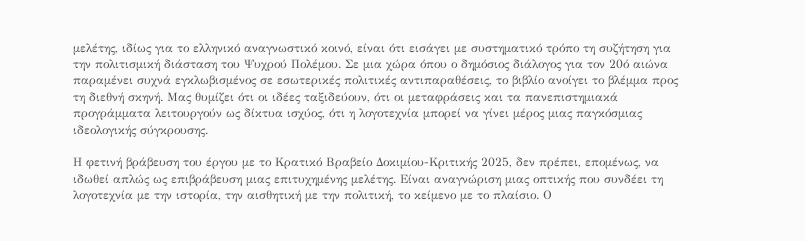μελέτης, ιδίως για το ελληνικό αναγνωστικό κοινό, είναι ότι εισάγει με συστηματικό τρόπο τη συζήτηση για την πολιτισμική διάσταση του Ψυχρού Πολέμου. Σε μια χώρα όπου ο δημόσιος διάλογος για τον 20ό αιώνα παραμένει συχνά εγκλωβισμένος σε εσωτερικές πολιτικές αντιπαραθέσεις, το βιβλίο ανοίγει το βλέμμα προς τη διεθνή σκηνή. Μας θυμίζει ότι οι ιδέες ταξιδεύουν, ότι οι μεταφράσεις και τα πανεπιστημιακά προγράμματα λειτουργούν ως δίκτυα ισχύος, ότι η λογοτεχνία μπορεί να γίνει μέρος μιας παγκόσμιας ιδεολογικής σύγκρουσης.

Η φετινή βράβευση του έργου με το Κρατικό Βραβείο Δοκιμίου-Κριτικής 2025, δεν πρέπει, επομένως, να ιδωθεί απλώς ως επιβράβευση μιας επιτυχημένης μελέτης. Είναι αναγνώριση μιας οπτικής που συνδέει τη λογοτεχνία με την ιστορία, την αισθητική με την πολιτική, το κείμενο με το πλαίσιο. Ο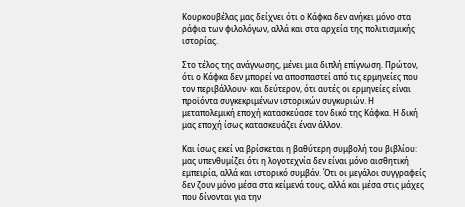Κουρκουβέλας μας δείχνει ότι ο Κάφκα δεν ανήκει μόνο στα ράφια των φιλολόγων, αλλά και στα αρχεία της πολιτισμικής ιστορίας.

Στο τέλος της ανάγνωσης, μένει μια διπλή επίγνωση. Πρώτον, ότι ο Κάφκα δεν μπορεί να αποσπαστεί από τις ερμηνείες που τον περιβάλλουν· και δεύτερον, ότι αυτές οι ερμηνείες είναι προϊόντα συγκεκριμένων ιστορικών συγκυριών. Η μεταπολεμική εποχή κατασκεύασε τον δικό της Κάφκα. Η δική μας εποχή ίσως κατασκευάζει έναν άλλον.

Και ίσως εκεί να βρίσκεται η βαθύτερη συμβολή του βιβλίου: μας υπενθυμίζει ότι η λογοτεχνία δεν είναι μόνο αισθητική εμπειρία, αλλά και ιστορικό συμβάν. Ότι οι μεγάλοι συγγραφείς δεν ζουν μόνο μέσα στα κείμενά τους, αλλά και μέσα στις μάχες που δίνονται για την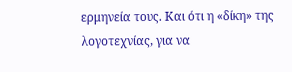ερμηνεία τους. Και ότι η «δίκη» της λογοτεχνίας, για να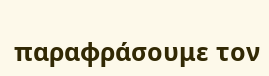παραφράσουμε τον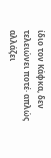ίδιο τον Κάφκα, δεν τελειώνει ποτέ· απλώς αλλάζει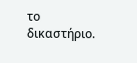το δικαστήριο.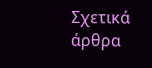Σχετικά άρθρα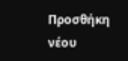Προσθήκη νέου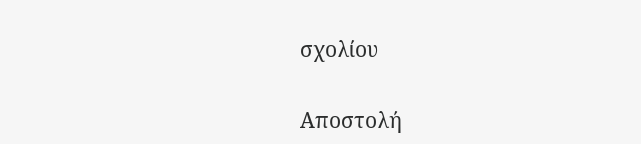σχολίου

Αποστολή